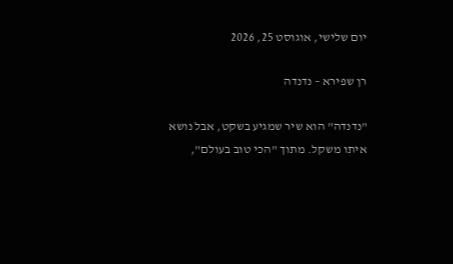יום שלישי, אוגוסט 25, 2026

רן שפירא – נדנדה

"נדנדה" הוא שיר שמגיע בשקט, אבל נושא איתו משקל. מתוך "הכי טוב בעולם",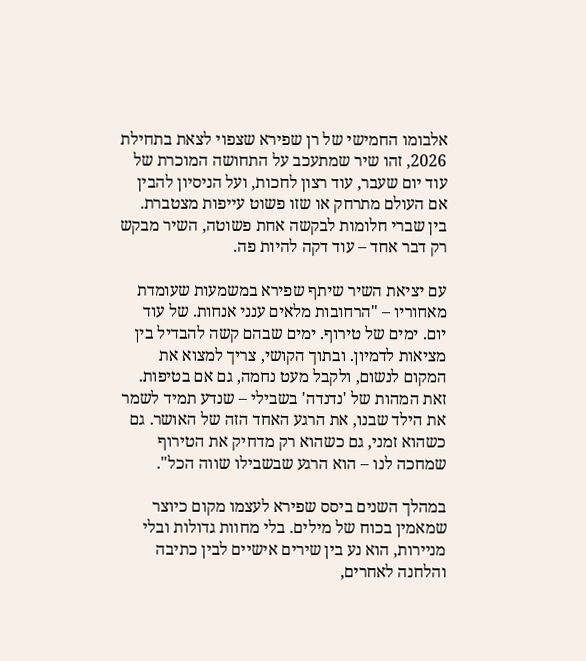אלבומו החמישי של רן שפירא שצפוי לצאת בתחילת 2026, זהו שיר שמתעכב על התחושה המוכרת של עוד יום שעבר, עוד רצון לחכות, ועל הניסיון להבין אם העולם מתרחק או שזו פשוט עייפות מצטברת. בין שברי חלומות לבקשה אחת פשוטה, השיר מבקש רק דבר אחד – עוד דקה להיות פה.

עם יציאת השיר שיתף שפירא במשמעות שעומדת מאחוריו – "הרחובות מלאים ענני אנחות. של עוד יום. ימים של טירוף. ימים שבהם קשה להבדיל בין מציאות לדמיון. ובתוך הקושי, צריך למצוא את המקום לנשום, ולקבל מעט נחמה, גם אם בטיפות. זאת המהות של 'נדנדה' בשבילי – שנדע תמיד לשמר את הילד שבנו, את הרגע האחד הזה של האושר. גם כשהוא זמני, גם כשהוא רק מדחיק את הטירוף שמחכה לנו – הוא הרגע שבשבילו שווה הכל".

במהלך השנים ביסס שפירא לעצמו מקום כיוצר שמאמין בכוח של מילים. בלי מחוות גדולות ובלי מניירות, הוא נע בין שירים אישיים לבין כתיבה והלחנה לאחרים,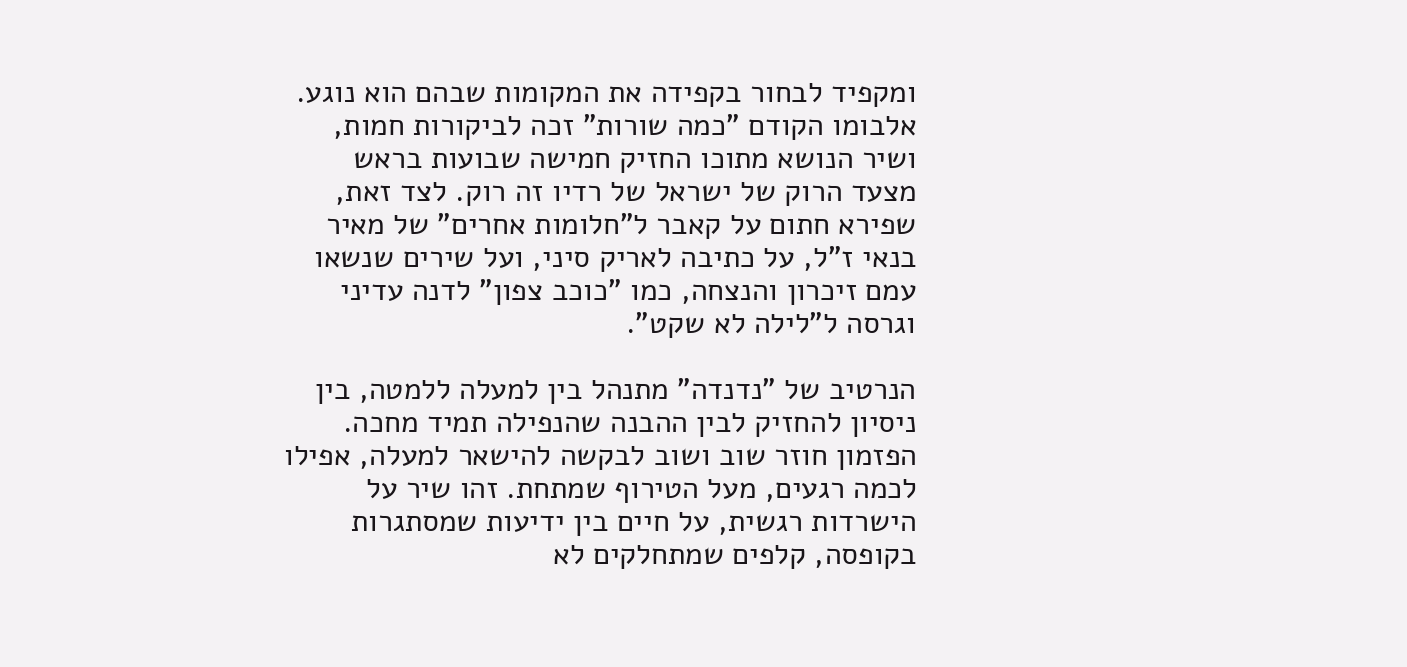ומקפיד לבחור בקפידה את המקומות שבהם הוא נוגע. אלבומו הקודם "כמה שורות" זכה לביקורות חמות, ושיר הנושא מתוכו החזיק חמישה שבועות בראש מצעד הרוק של ישראל של רדיו זה רוק. לצד זאת, שפירא חתום על קאבר ל"חלומות אחרים" של מאיר בנאי ז"ל, על כתיבה לאריק סיני, ועל שירים שנשאו עמם זיכרון והנצחה, כמו "כוכב צפון" לדנה עדיני וגרסה ל"לילה לא שקט".

הנרטיב של "נדנדה" מתנהל בין למעלה ללמטה, בין ניסיון להחזיק לבין ההבנה שהנפילה תמיד מחכה. הפזמון חוזר שוב ושוב לבקשה להישאר למעלה, אפילו לכמה רגעים, מעל הטירוף שמתחת. זהו שיר על הישרדות רגשית, על חיים בין ידיעות שמסתגרות בקופסה, קלפים שמתחלקים לא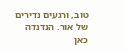טוב, ורגעים נדירים של אור. הנדנדה כאן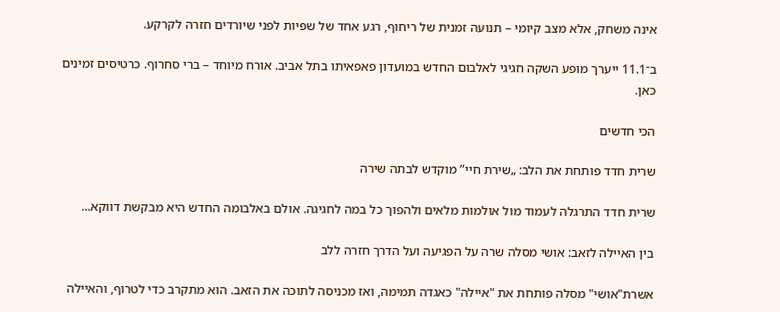אינה משחק, אלא מצב קיומי – תנועה זמנית של ריחוף, רגע אחד של שפיות לפני שיורדים חזרה לקרקע.

ב־11.1 ייערך מופע השקה חגיגי לאלבום החדש במועדון פאפאיתו בתל אביב. אורח מיוחד – ברי סחרוף. כרטיסים זמינים כאן.

הכי חדשים

שרית חדד פותחת את הלב: „שירת חיי” מוקדש לבתה שירה

שרית חדד התרגלה לעמוד מול אולמות מלאים ולהפוך כל במה לחגיגה. אולם באלבומה החדש היא מבקשת דווקא...

בין האיילה לזאב: אושי מסלה שרה על הפגיעה ועל הדרך חזרה ללב

אשרת"אושי" מסלה פותחת את "איילה" כאגדה תמימה, ואז מכניסה לתוכה את הזאב. הוא מתקרב כדי לטרוף, והאיילה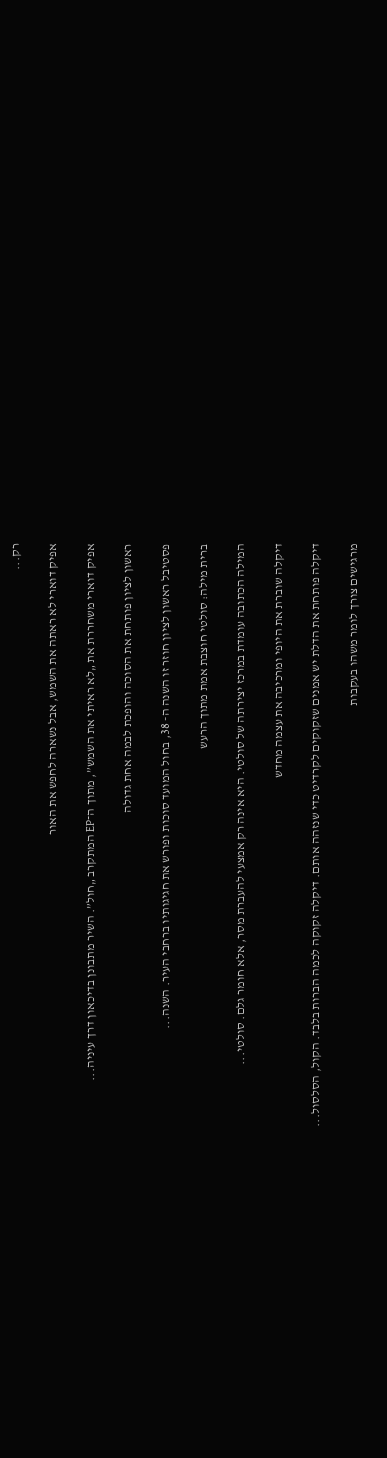רק...

אפיק דוארי לא ראתה את השמש, אבל נשארה לחפש את האור

אפיק דוארי משחררת את „לא ראיתי את השמש”, מתוך ה־EP המתקרב „חול”. השיר מתבונן בדיכאון דרך עיניה...

ראשון לציון פותחת את הסוכה והופכת לבמה אחת גדולה

פסטיבל ראשון לציון חוזר זו השנה ה- 38, בחול המועד סוכות ופורש את חגיגותיו ברחבי העיר. השנה...

ברית מילה: סולטי חוצבת אמת מתוך הרעש

המילה הכתובה עומדת במרכז יצירתה של סולטי. היא אינה רק אמצעי להעברת מסר, אלא חומר גלם. סולטי...

דיקלה שוברת את היופי ומרכיבה את עצמה מחדש

דיקלה פותחת את הדלת יש אמנים שזקוקים לקרדיט כדי שנזהה אותם. דיקלה זקוקה לכמה הברות בלבד. הקול, הסלסול...

מרגישים צורך לומר משהו בעקבות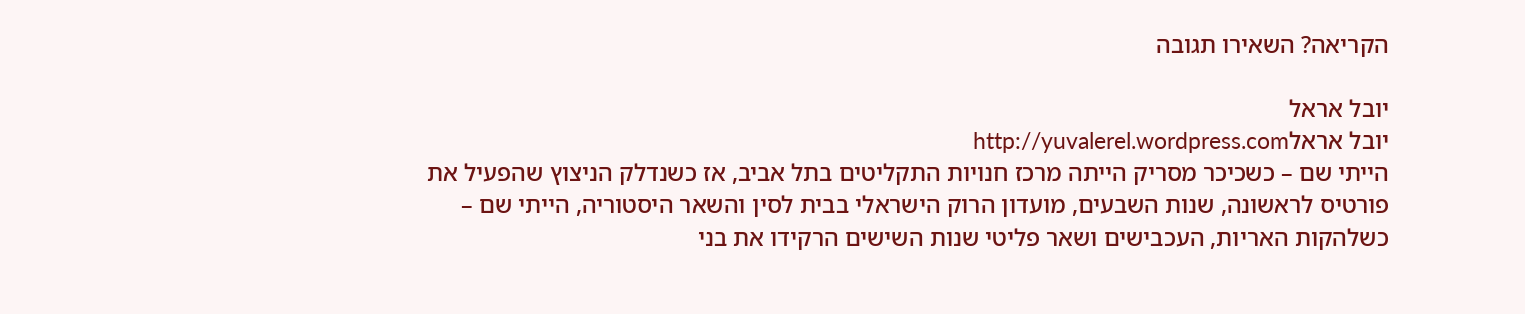הקריאה? השאירו תגובה

יובל אראל
יובל אראלhttp://yuvalerel.wordpress.com
הייתי שם – כשכיכר מסריק הייתה מרכז חנויות התקליטים בתל אביב, אז כשנדלק הניצוץ שהפעיל את פורטיס לראשונה, שנות השבעים, מועדון הרוק הישראלי בבית לסין והשאר היסטוריה, הייתי שם – כשלהקות האריות, העכבישים ושאר פליטי שנות השישים הרקידו את בני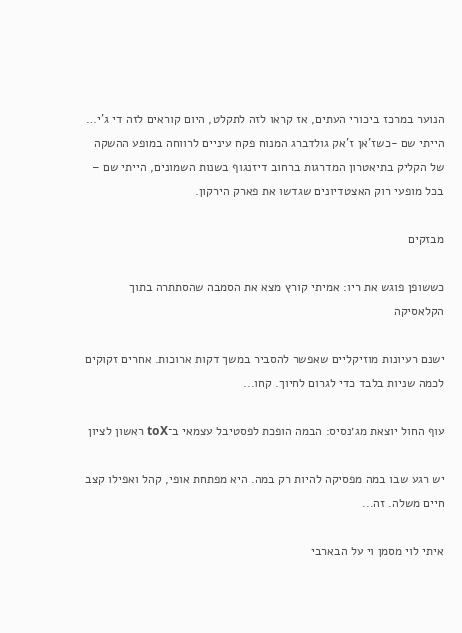הנוער במרכז ביכורי העתים, אז קראו לזה לתקלט, היום קוראים לזה די ג'י… הייתי שם -כשז'אן ז'אק גולדברג המנוח פקח עיניים לרווחה במופע ההשקה של הקליק בתיאטרון המדרגות ברחוב דיזנגוף בשנות השמונים, הייתי שם – בכל מופעי רוק האצטדיונים שגדשו את פארק הירקון.

מבזקים

כששופן פוגש את ריו: אמיתי קורץ מצא את הסמבה שהסתתרה בתוך הקלאסיקה

ישנם רעיונות מוזיקליים שאפשר להסביר במשך דקות ארוכות. אחרים זקוקים לכמה שניות בלבד כדי לגרום לחיוך. קחו...

עוף החול יוצאת מג׳נסיס: הבמה הופכת לפסטיבל עצמאי ב־toX ראשון לציון

יש רגע שבו במה מפסיקה להיות רק במה. היא מפתחת אופי, קהל ואפילו קצב חיים משלה. זה...

איתי לוי מסמן וי על הבארבי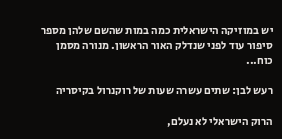יש במוזיקה הישראלית כמה במות שהשם שלהן מספר סיפור עוד לפני שנדלק האור הראשון. מנורה מסמן כוח...

רעש לבן: שתים עשרה שעות של רוקנרול בקיסריה

הרוק הישראלי לא נעלם,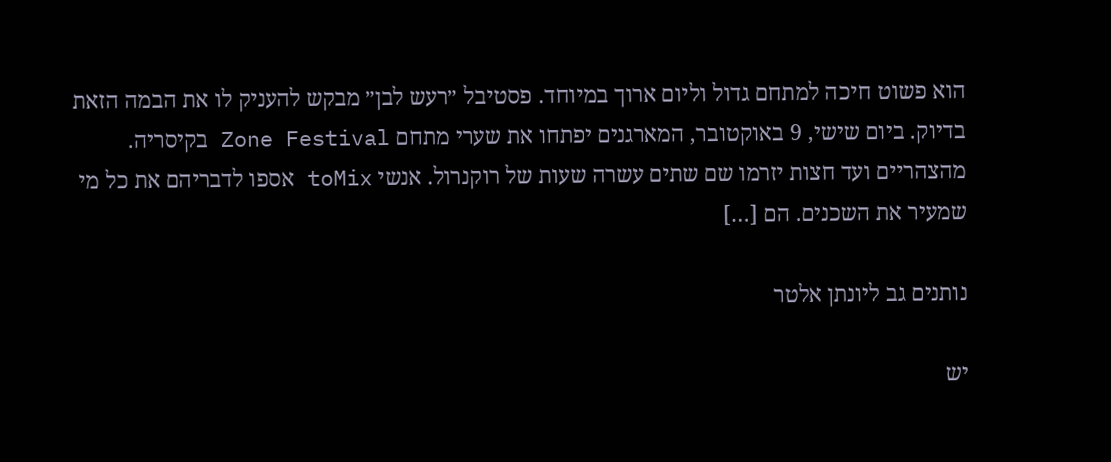הוא פשוט חיכה למתחם גדול וליום ארוך במיוחד. פסטיבל ״רעש לבן״ מבקש להעניק לו את הבמה הזאת בדיוק. ביום שישי, 9 באוקטובר, המארגנים יפתחו את שערי מתחם Zone Festival בקיסריה. מהצהריים ועד חצות יזרמו שם שתים עשרה שעות של רוקנרול. אנשי toMix אספו לדבריהם את כל מי שמעיר את השכנים. הם […]

נותנים גב ליונתן אלטר

יש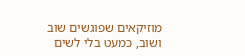מוזיקאים שפוגשים שוב ושוב, כמעט בלי לשים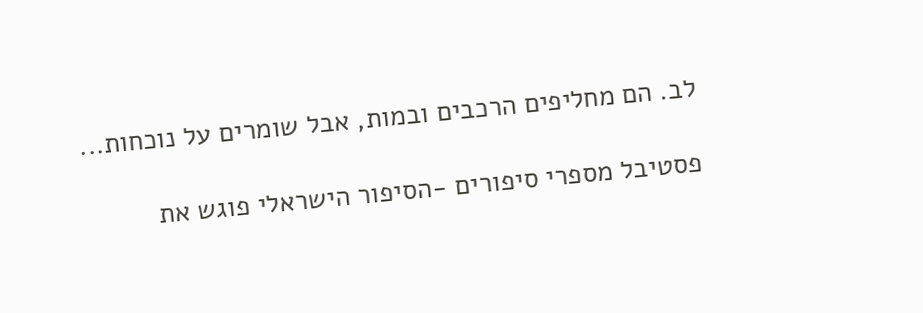לב. הם מחליפים הרכבים ובמות, אבל שומרים על נוכחות...

פסטיבל מספרי סיפורים -הסיפור הישראלי פוגש את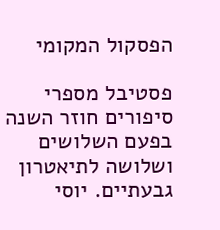הפסקול המקומי

פסטיבל מספרי סיפורים חוזר השנה בפעם השלושים ושלושה לתיאטרון גבעתיים. יוסי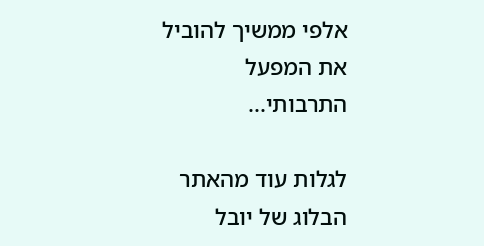אלפי ממשיך להוביל את המפעל התרבותי...

לגלות עוד מהאתר הבלוג של יובל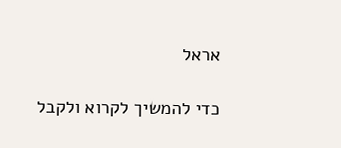אראל

כדי להמשיך לקרוא ולקבל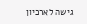גישה לארכיון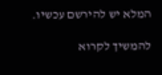המלא יש להירשם עכשיו.

להמשיך לקרוא